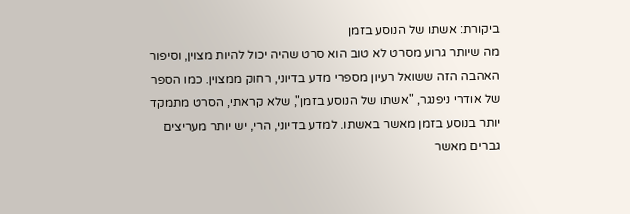ביקורת: אשתו של הנוסע בזמן
מה שיותר גרוע מסרט לא טוב הוא סרט שהיה יכול להיות מצוין, וסיפור האהבה הזה ששואל רעיון מספרי מדע בדיוני, רחוק ממצוין. כמו הספר של אודרי ניפנגר, "אשתו של הנוסע בזמן", שלא קראתי, הסרט מתמקד יותר בנוסע בזמן מאשר באשתו. למדע בדיוני, הרי, יש יותר מעריצים גברים מאשר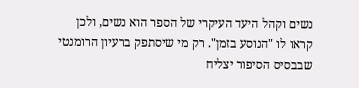נשים וקהל היעד העיקרי של הספר הוא נשים, ולכן קראו לו "הנוסע בזמן". רק מי שיסתפק ברעיון הרומנטי שבבסיס הסיפור יצליח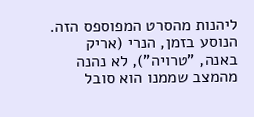ליהנות מהסרט המפוספס הזה.
הנוסע בזמן, הנרי (אריק באנה, "טרויה"), לא נהנה מהמצב שממנו הוא סובל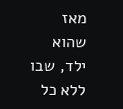מאז שהוא ילד, שבו ללא כל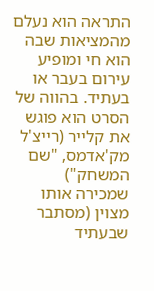התראה הוא נעלם מהמציאות שבה הוא חי ומופיע עירום בעבר או בעתיד. בהווה של הסרט הוא פוגש את קלייר (רייצ'ל מק'אדמס, "שם המשחק") שמכירה אותו מצוין (מסתבר שבעתיד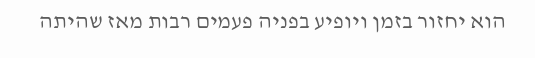הוא יחזור בזמן ויופיע בפניה פעמים רבות מאז שהיתה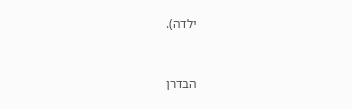ילדה).


הבדרן